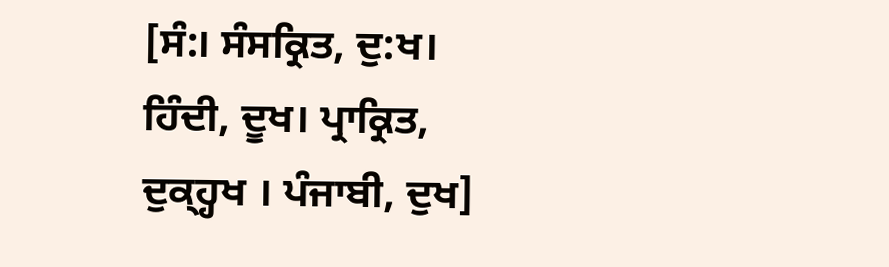[ਸੰ:। ਸੰਸਕ੍ਰਿਤ, ਦੁ:ਖ। ਹਿੰਦੀ, ਦੂਖ। ਪ੍ਰਾਕ੍ਰਿਤ, ਦੁਕ੍ਹ੍ਹਖ । ਪੰਜਾਬੀ, ਦੁਖ]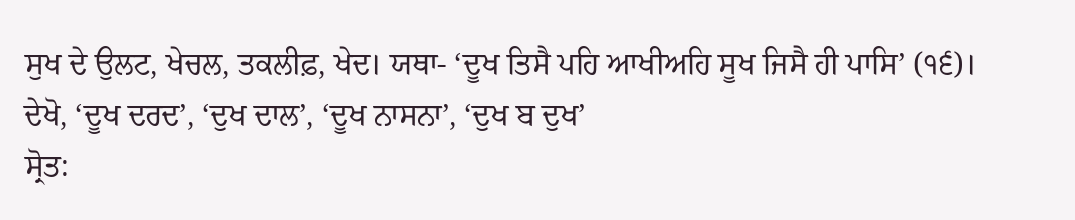ਸੁਖ ਦੇ ਉਲਟ, ਖੇਚਲ, ਤਕਲੀਫ਼, ਖੇਦ। ਯਥਾ- ‘ਦੂਖ ਤਿਸੈ ਪਹਿ ਆਖੀਅਹਿ ਸੂਖ ਜਿਸੈ ਹੀ ਪਾਸਿ’ (੧੬)। ਦੇਖੋ, ‘ਦੂਖ ਦਰਦ’, ‘ਦੁਖ ਦਾਲ’, ‘ਦੂਖ ਨਾਸਨਾ’, ‘ਦੁਖ ਬ ਦੁਖ’
ਸ੍ਰੋਤ: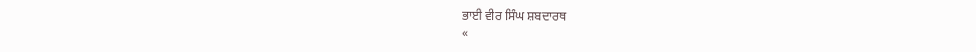ਭਾਈ ਵੀਰ ਸਿੰਘ ਸ਼ਬਦਾਰਥ
«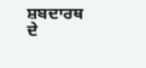ਸ਼ਬਦਾਰਥ ਦੇ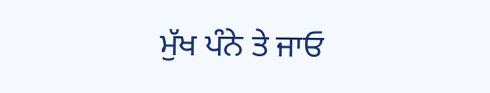ਮੁੱਖ ਪੰਨੇ ਤੇ ਜਾਓ